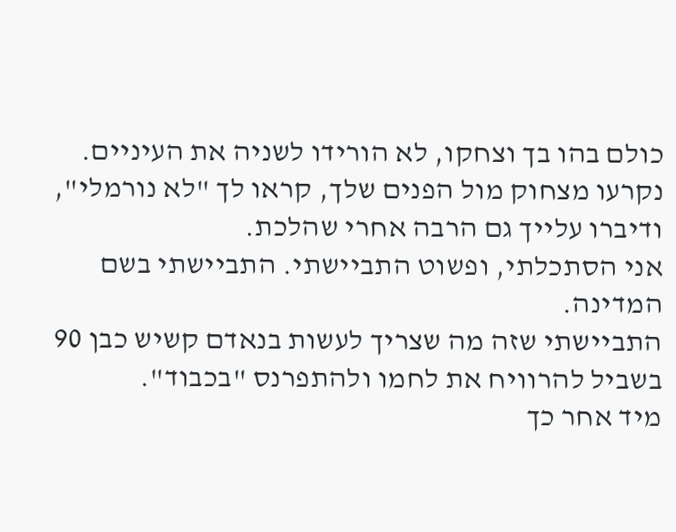כולם בהו בך וצחקו, לא הורידו לשניה את העיניים.
נקרעו מצחוק מול הפנים שלך, קראו לך "לא נורמלי",
ודיברו עלייך גם הרבה אחרי שהלכת.
אני הסתכלתי, ופשוט התביישתי. התביישתי בשם המדינה.
התביישתי שזה מה שצריך לעשות בנאדם קשיש כבן 90 בשביל להרוויח את לחמו ולהתפרנס "בכבוד".
מיד אחר כך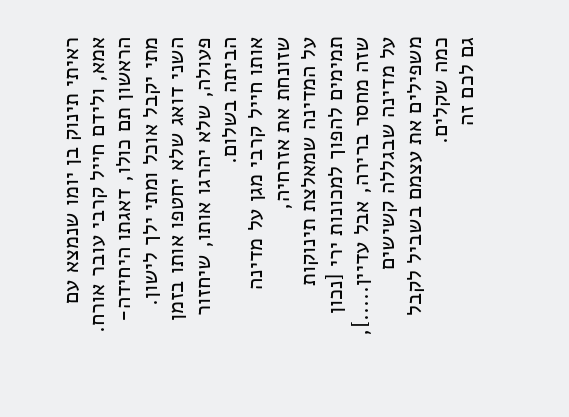ראיתי תינוק בן יומו שנמצא עם אמא, ולידם חייל קרבי עובר אורח.
הראשון תם כולו, דאגתו היחידה- מתי יקבל אוכל ומתי ילך לישון.
השני דואג שלא יחטפו אותו בזמן פעולה, שלא יהרגו אותו, שיחזור הביתה בשלום.
אותו חייל קרבי מגן על מדינה שזונחת את אזרחיה,
על המדינה שמאלצת תינוקות תמימים להפוך למכונות ירי [נכון שזה מחסר ברירה, אבל עדיין.....],
על מדינה שבגללה קשישים משפילים את עצמם בשביל לקבל כמה שקלים.
גם לכם זה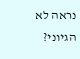נראה לא הגיוני?